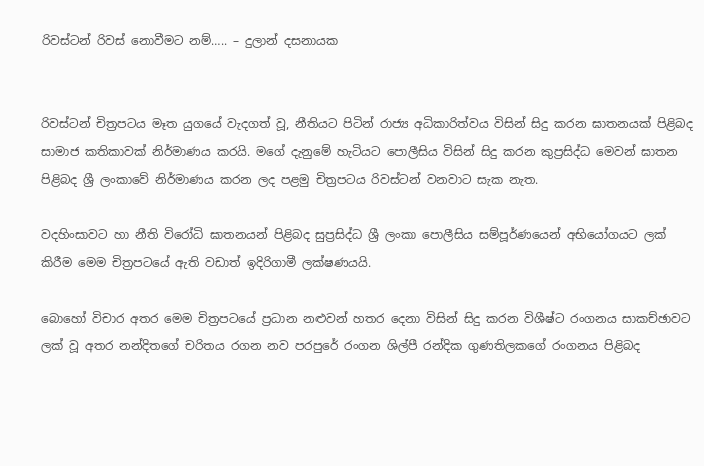රිවස්ටන් රිවස් නොවීමට නම්….. – දුලාන් දසනායක


රිවස්ටන් චිත්‍රපටය මෑත යුගයේ වැදගත් වූ, නීතියට පිටින් රාජ්‍ය අධිකාරිත්වය විසින් සිදු කරන ඝාතනයක් පිළිබද සාමාජ කතිකාවක් නිර්මාණය කරයි. මගේ දැනුමේ හැටියට පොලීසිය විසින් සිදු කරන කුප්‍රසිද්ධ මෙවන් ඝාතන පිළිබද ශ්‍රී ලංකාවේ නිර්මාණය කරන ලද පළමු චිත්‍රපටය රිවස්ටන් වනවාට සැක නැත.

වදහිංසාවට හා නීති විරෝධි ඝාතනයන් පිළිබද සුප්‍රසිද්ධ ශ්‍රී ලංකා පොලීසිය සම්පූර්ණයෙන් අභියෝගයට ලක් කිරීම මෙම චිත්‍රපටයේ ඇති වඩාත් ඉදිරිගාමී ලක්ෂණයයි.

බොහෝ විචාර අතර මෙම චිත්‍රපටයේ ප්‍රධාන නළුවන් හතර දෙනා විසින් සිදු කරන විශීෂ්ට රංගනය සාකච්ඡාවට ලක් වූ අතර නන්දිතගේ චරිතය රගන නව පරපුරේ රංගන ශිල්පී රන්දික ගුණතිලකගේ රංගනය පිළිබද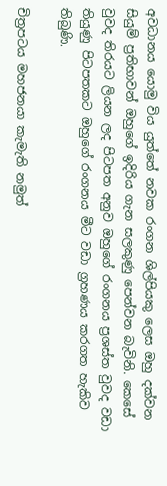අවධානය යොමු විය යුත්තේ නවක රංගන ශිල්පියකු ලෙස ඔහු දක්වන සියුම් ප්‍රතිභාවන් ඔහුගේ ඉදිරිය ගැන සලකුණු පෙන්වන බැවිනි. කෙසේ වුවද තිරයට ලියන ලද පිටපත අනුව ඔහුගේ රංගනය ප්‍රශස්ත වුවද වඩා තියුණු පිටපතකට ඔහුගේ රංගනය මීට වඩා ග්‍රහණය කරගත හැකිව තිබුණි.

චිත්‍රපටය මහජනයා කැමැති නමුත්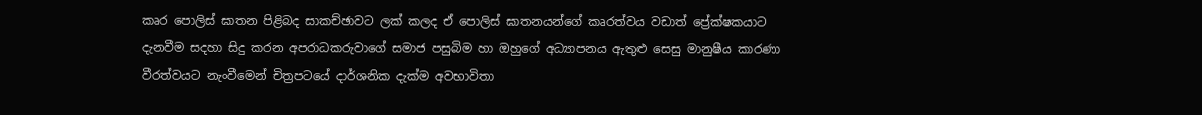කෘර පොලිස් ඝාතන පිළිබද සාකච්ඡාවට ලක් කලද ඒ පොලිස් ඝාතනයන්ගේ කෘරත්වය වඩාත් ප්‍රේක්ෂකයාට දැනවීම සදහා සිදු කරන අපරාධකරුවාගේ සමාජ පසුබිම හා ඔහුගේ අධ්‍යාපනය ඇතුළු සෙසු මානුෂීය කාරණා වීරත්වයට නැංවීමෙන් චිත්‍රපටයේ දාර්ශනික දැක්ම අවභාවිතා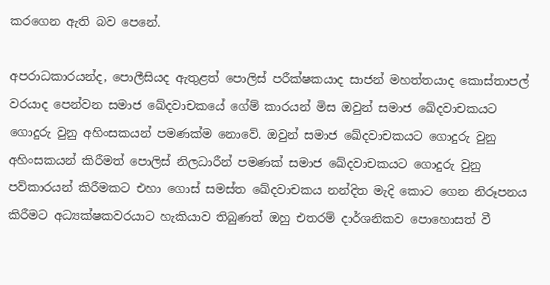කරගෙන ඇති බව පෙනේ.

අපරාධකාරයන්ද, පොලීසියද ඇතුළත් පොලිස් පරීක්ෂකයාද සාජන් මහත්තයාද කොස්තාපල් වරයාද පෙන්වන සමාජ ඛේදවාචකයේ ගේම් කාරයන් මිස ඔවුන් සමාජ ඛේදවාචකයට ගොදුරු වුනු අහිංසකයන් පමණක්ම නොවේ. ඔවුන් සමාජ ඛේදවාචකයට ගොදුරු වුනු අහිංසකයන් කිරීමත් පොලිස් නිලධාරීන් පමණක් සමාජ ඛේදවාචකයට ගොදුරු වුනු පව්කාරයන් කිරීමකට එහා ගොස් සමස්ත ඛේදවාචකය නන්දිත මැදි කොට ගෙන නිරූපනය කිරීමට අධ්‍යක්ෂකවරයාට හැකියාව තිබුණත් ඔහු එතරම් දාර්ශනිකව පොහොසත් වී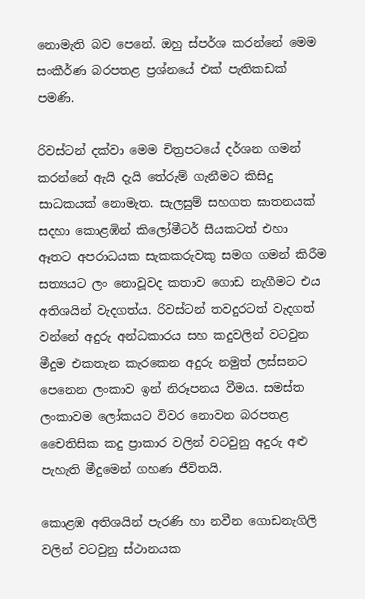නොමැති බව පෙනේ. ඔහු ස්පර්ශ කරන්නේ මෙම සංකීර්ණ බරපතළ ප්‍රශ්නයේ එක් පැතිකඩක් පමණි.

රිවස්ටන් දක්වා මෙම චිත්‍රපටයේ දර්ශන ගමන් කරන්නේ ඇයි දැයි තේරුම් ගැනීමට කිසිදු සාධකයක් නොමැත. සැලසුම් සහගත ඝාතනයක් සදහා කොළඹින් කිලෝමීටර් සීයකටත් එහා ඈතට අපරාධයක සැකකරුවකු සමග ගමන් කිරීම සත්‍යයට ලං නොවූවද කතාව ගොඩ නැගීමට එය අතිශයින් වැදගත්ය. රිවස්ටන් තවදුරටත් වැදගත් වන්නේ අදුරු අන්ධකාරය සහ කදුවලින් වටවුන මීදුම එකතැන කැරකෙන අදුරු නමුත් ලස්සනට පෙනෙන ලංකාව ඉන් නිරූපනය වීමය. සමස්ත ලංකාවම ලෝකයට විවර නොවන බරපතළ චෛතිසික කදු ප්‍රාකාර වලින් වටවුනු අදුරු අළු පැහැති මීදුමෙන් ගහණ ජීවිතයි.

කොළඹ අතිශයින් පැරණි හා නවීන ගොඩනැගිලි වලින් වටවුනු ස්ථානයක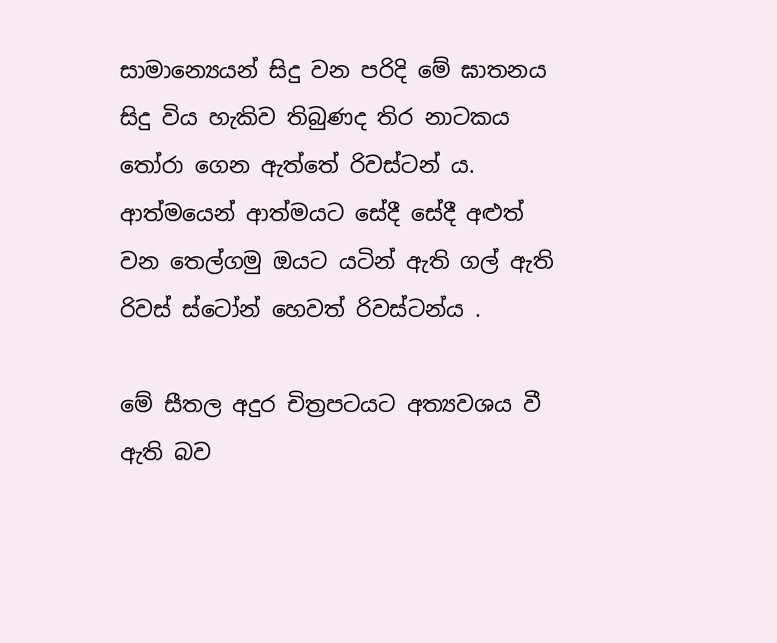සාමාන්‍යෙයන් සිදු වන පරිදි මේ ඝාතනය සිදු විය හැකිව තිබුණද තිර නාටකය තෝරා ගෙන ඇත්තේ රිවස්ටන් ය. ආත්මයෙන් ආත්මයට සේදී සේදී අළුත් වන තෙල්ගමු ඔයට යටින් ඇති ගල් ඇති රිවස් ස්ටෝන් හෙවත් රිවස්ටන්ය .

මේ සීතල අදුර චිත්‍රපටයට අත්‍යවශය වී ඇති බව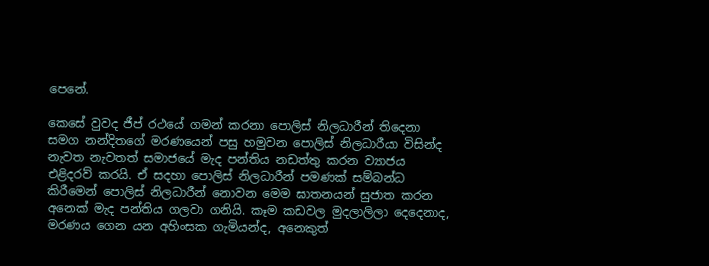පෙනේ.

කෙසේ වුවද ජීප් රථයේ ගමන් කරනා පොලිස් නිලධාරීන් තිදෙනා සමග නන්දිතගේ මරණයෙන් පසු හමුවන පොලිස් නිලධාරීයා විසින්ද නැවත නැවතත් සමාජයේ මැද පන්තිය නඩත්තු කරන ව්‍යාජය එළිදරව් කරයි. ඒ සදහා පොලිස් නිලධාරීන් පමණක් සම්බන්ධ කිරීමෙන් පොලිස් නිලධාරීන් නොවන මෙම ඝාතනයන් සුජාත කරන අනෙක් මැද පන්තිය ගලවා ගනියි. කෑම කඩවල මුදලාලිලා දෙදෙනාද, මරණය ගෙන යන අහිංසක ගැමියන්ද, අනෙකුත්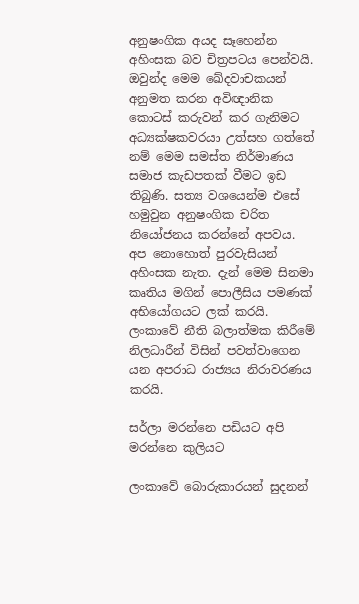අනුෂංගික අයද සෑහෙන්න අහිංසක බව චිත්‍රපටය පෙන්වයි. ඔවුන්ද මෙම ඛේදවාචකයන් අනුමත කරන අවිඥානික කොටස් කරුවන් කර ගැනිමට අධ්‍යක්ෂකවරයා උත්සහ ගත්තේ නම් මෙම සමස්ත නිර්මාණය සමාජ කැඩපතක් වීමට ඉඩ තිබුණි. සත්‍ය වශයෙන්ම එසේ හමුවුන අනුෂංගික චරිත නියෝජනය කරන්නේ අපවය. අප නොහොත් පුරවැසියන් අහිංසක නැත. දැන් මෙම සිනමා කෘතිය මගින් පොලීසිය පමණක් අභියෝගයට ලක් කරයි. ලංකාවේ නීති බලාත්මක කිරීමේ නිලධාරීන් විසින් පවත්වාගෙන යන අපරාධ රාජ්‍යය නිරාවරණය කරයි.

සර්ලා මරන්නෙ පඩියට අපි මරන්නෙ කුලියට

ලංකාවේ බොරුකාරයන් සුදනන්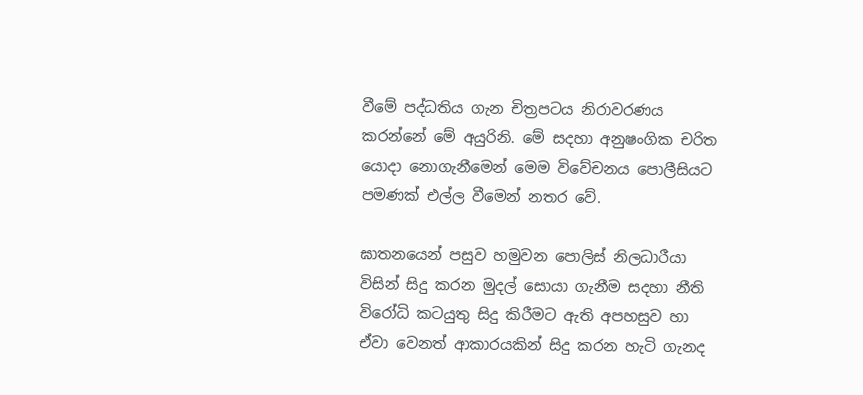වීමේ පද්ධතිය ගැන චිත්‍රපටය නිරාවරණය කරන්නේ මේ අයුරිනි. මේ සදහා අනුෂංගික චරිත යොදා නොගැනීමෙන් මෙම විවේචනය පොලීසියට පමණක් එල්ල වීමෙන් නතර වේ.

ඝාතනයෙන් පසුව හමුවන පොලිස් නිලධාරීයා විසින් සිදු කරන මුදල් සොයා ගැනීම සදහා නීති විරෝධි කටයුතු සිදු කිරීමට ඇති අපහසුව හා ඒවා වෙනත් ආකාරයකින් සිදු කරන හැටි ගැනද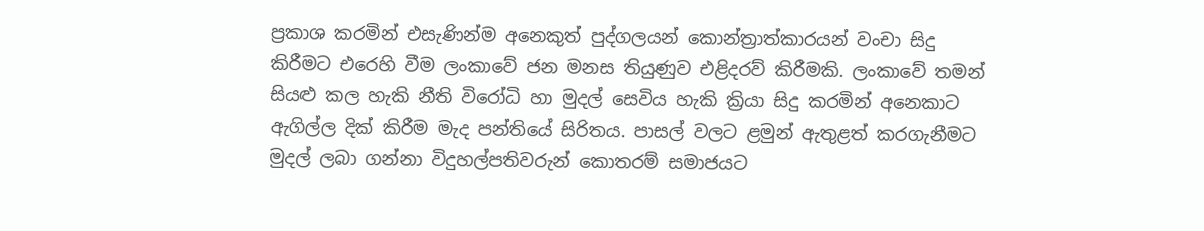ප්‍රකාශ කරමින් එසැණින්ම අනෙකුත් පුද්ගලයන් කොන්ත්‍රාත්කාරයන් වංචා සිදු කිරීමට එරෙහි වීම ලංකාවේ ජන මනස තියුණුව එළිදරව් කිරීමකි. ලංකාවේ තමන් සියළු කල හැකි නීති විරෝධි හා මුදල් සෙවිය හැකි ක්‍රියා සිදු කරමින් අනෙකාට ඇගිල්ල දික් කිරීම මැද පන්තියේ සිරිතය. පාසල් වලට ළමුන් ඇතුළත් කරගැනීමට මුදල් ලබා ගන්නා විදුහල්පතිවරුන් කොතරම් සමාජයට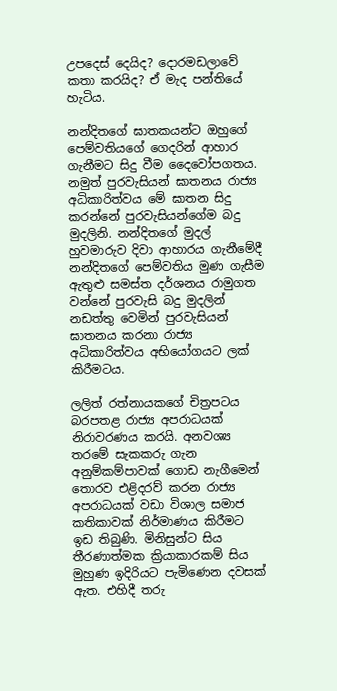උපදෙස් දෙයිද? දොරමඩලාවේ කතා කරයිද? ඒ මැද පන්තියේ හැටිය.

නන්දිතගේ ඝාතකයන්ට ඔහුගේ පෙම්වතියගේ ගෙදරින් ආහාර ගැනීමට සිදු වීම දෛවෝපගතය. නමුත් පුරවැසියන් ඝාතනය රාජ්‍ය අධිකාරිත්වය මේ ඝාතන සිදු කරන්නේ පුරවැසියන්ගේම බදු මුදලිනි. නන්දිතගේ මුදල් හුවමාරුව දිවා ආහාරය ගැනීමේදී නන්දිතගේ පෙම්වතිය මුණ ගැසීම ඇතුළු සමස්ත දර්ශනය රාමුගත වන්නේ පුරවැසි බදු මුදලින් නඩත්තු වෙමින් පුරවැසියන් ඝාතනය කරනා රාජ්‍ය අධිකාරිත්වය අභියෝගයට ලක් කිරීමටය.

ලලිත් රත්නායකගේ චිත්‍රපටය බරපතළ රාජ්‍ය අපරාධයක් නිරාවරණය කරයි. අනවශ්‍ය තරමේ සැකකරු ගැන අනුම්කම්පාවක් ගොඩ නැගීමෙන් තොරව එළිදරව් කරන රාජ්‍ය අපරාධයක් වඩා විශාල සමාජ කතිකාවක් නිර්මාණය කිරීමට ඉඩ තිබුණි. මිනිසුන්ට සිය තීරණාත්මක ක්‍රියාකාරකම් සිය මුහුණ ඉදිරියට පැමිණෙන දවසක් ඇත. එහිදී තරු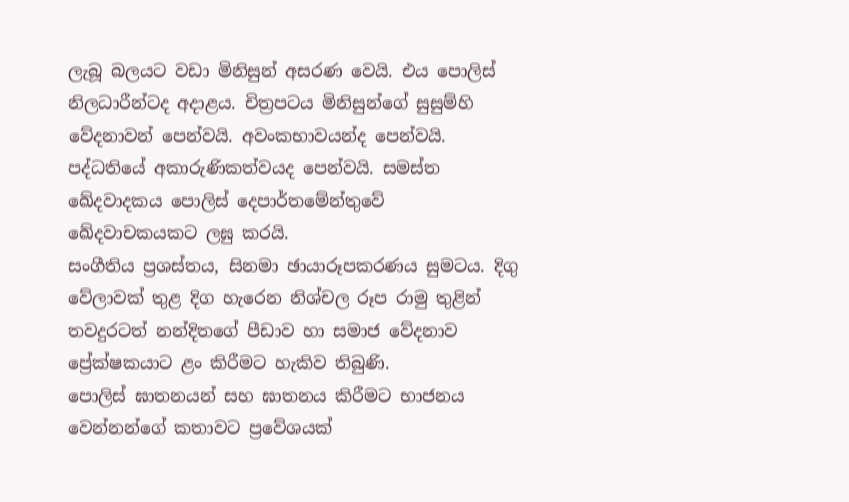ලැබූ බලයට වඩා මිනිසුන් අසරණ වෙයි. එය පොලිස් නිලධාරීන්ටද අදාළය. චිත්‍රපටය මිනිසුන්ගේ සුසුම්හි වේදනාවන් පෙන්වයි. අවංකභාවයන්ද පෙන්වයි. පද්ධතියේ අකාරුණිකත්වයද පෙන්වයි. සමස්ත ඛේදවාදකය පොලිස් දෙපාර්තමේන්තුවේ ඛේදවාචකයකට ලඝු කරයි.
සංගීතිය ප්‍රශස්තය, සිනමා ඡායාරූපකරණය සුමටය. දිගු වේලාවක් තුළ දිග හැරෙන නිශ්චල රූප රාමු තුළින් තවදුරටත් නන්දිතගේ පීඩාව හා සමාජ වේදනාව ප්‍රේක්ෂකයාට ළං කිරීමට හැකිව තිබුණි.
පොලිස් ඝාතනයන් සහ ඝාතනය කිරීමට භාජනය වෙන්නන්ගේ කතාවට ප්‍රවේශයක්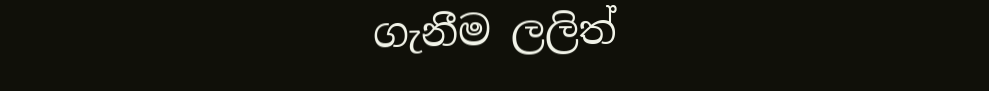ගැනීම ලලිත්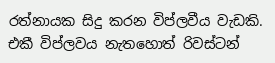රත්නායක සිදු කරන විප්ලවීය වැඩකි. එකී විප්ලවය නැතහොත් රිවස්ටන්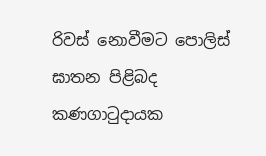රිවස් නොවීමට පොලිස් ඝාතන පිළිබද කණගාටුදායක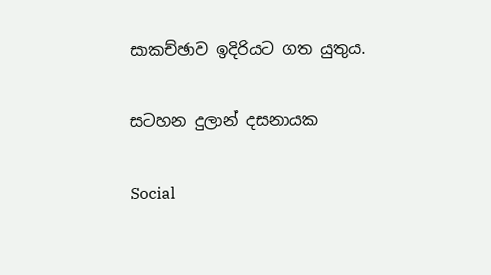සාකච්ඡාව ඉදිරියට ගත යුතුය.

සටහන දුලාන් දසනායක

Social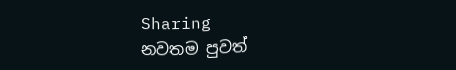Sharing
නවතම පුවත්